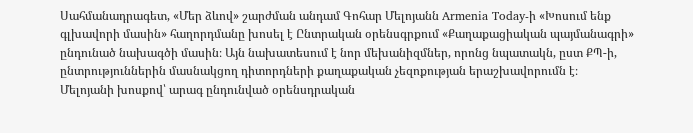Սահմանադրագետ, «Մեր ձևով» շարժման անդամ Գոհար Մելոյանն Armenia Today-ի «Խոսում ենք գլխավորի մասին» հաղորդմանը խոսել է Ընտրական օրենսգրքում «Քաղաքացիական պայմանագրի» ընդունած նախագծի մասին։ Այն նախատեսում է նոր մեխանիզմներ, որոնց նպատակն, ըստ ՔՊ-ի, ընտրություններին մասնակցող դիտորդների քաղաքական չեզոքության երաշխավորումն է։
Մելոյանի խոսքով՝ արագ ընդունված օրենսդրական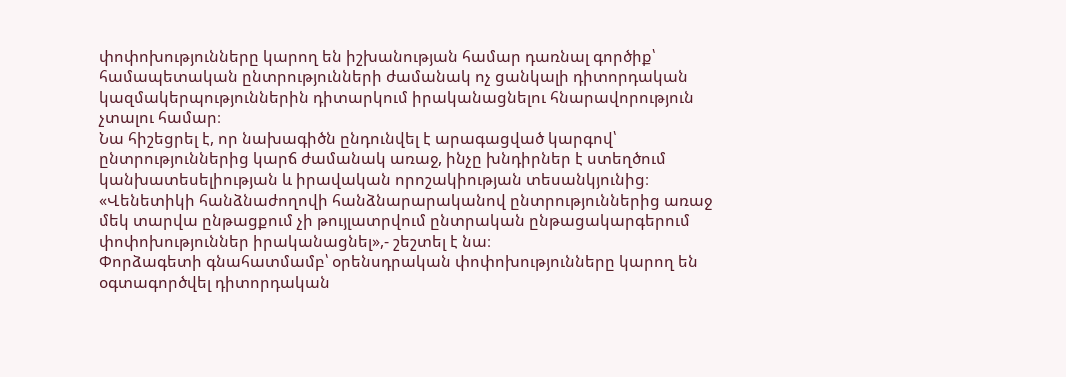փոփոխությունները կարող են իշխանության համար դառնալ գործիք՝ համապետական ընտրությունների ժամանակ ոչ ցանկալի դիտորդական կազմակերպություններին դիտարկում իրականացնելու հնարավորություն չտալու համար։
Նա հիշեցրել է, որ նախագիծն ընդունվել է արագացված կարգով՝ ընտրություններից կարճ ժամանակ առաջ, ինչը խնդիրներ է ստեղծում կանխատեսելիության և իրավական որոշակիության տեսանկյունից։
«Վենետիկի հանձնաժողովի հանձնարարականով ընտրություններից առաջ մեկ տարվա ընթացքում չի թույլատրվում ընտրական ընթացակարգերում փոփոխություններ իրականացնել»,- շեշտել է նա։
Փորձագետի գնահատմամբ՝ օրենսդրական փոփոխությունները կարող են օգտագործվել դիտորդական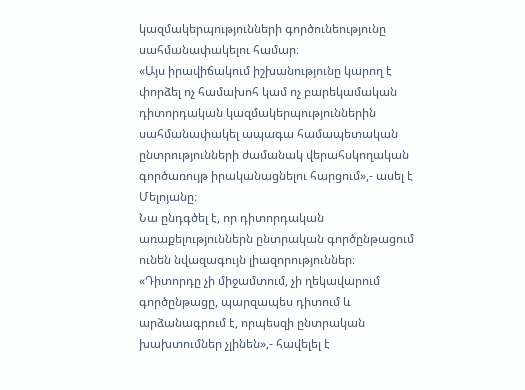կազմակերպությունների գործունեությունը սահմանափակելու համար։
«Այս իրավիճակում իշխանությունը կարող է փորձել ոչ համախոհ կամ ոչ բարեկամական դիտորդական կազմակերպություններին սահմանափակել ապագա համապետական ընտրությունների ժամանակ վերահսկողական գործառույթ իրականացնելու հարցում»,- ասել է Մելոյանը։
Նա ընդգծել է, որ դիտորդական առաքելություններն ընտրական գործընթացում ունեն նվազագույն լիազորություններ։
«Դիտորդը չի միջամտում, չի ղեկավարում գործընթացը, պարզապես դիտում և արձանագրում է, որպեսզի ընտրական խախտումներ չլինեն»,- հավելել է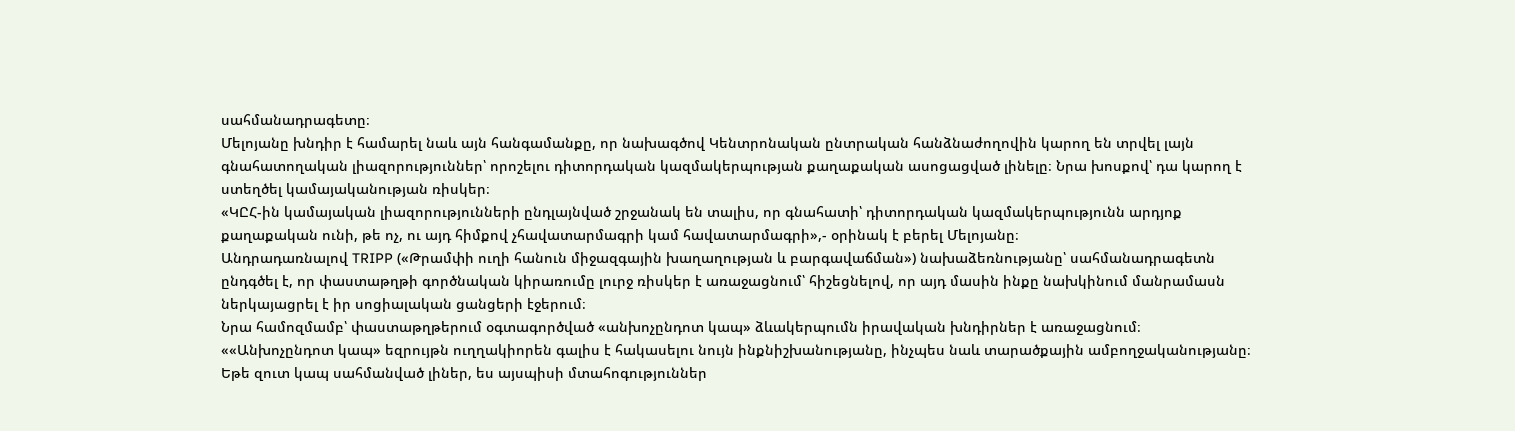սահմանադրագետը։
Մելոյանը խնդիր է համարել նաև այն հանգամանքը, որ նախագծով Կենտրոնական ընտրական հանձնաժողովին կարող են տրվել լայն գնահատողական լիազորություններ՝ որոշելու դիտորդական կազմակերպության քաղաքական ասոցացված լինելը։ Նրա խոսքով՝ դա կարող է ստեղծել կամայականության ռիսկեր։
«ԿԸՀ-ին կամայական լիազորությունների ընդլայնված շրջանակ են տալիս, որ գնահատի՝ դիտորդական կազմակերպությունն արդյոք քաղաքական ունի, թե ոչ, ու այդ հիմքով չհավատարմագրի կամ հավատարմագրի»,- օրինակ է բերել Մելոյանը։
Անդրադառնալով TRIPP («Թրամփի ուղի հանուն միջազգային խաղաղության և բարգավաճման») նախաձեռնությանը՝ սահմանադրագետն ընդգծել է, որ փաստաթղթի գործնական կիրառումը լուրջ ռիսկեր է առաջացնում՝ հիշեցնելով, որ այդ մասին ինքը նախկինում մանրամասն ներկայացրել է իր սոցիալական ցանցերի էջերում։
Նրա համոզմամբ՝ փաստաթղթերում օգտագործված «անխոչընդոտ կապ» ձևակերպումն իրավական խնդիրներ է առաջացնում։
««Անխոչընդոտ կապ» եզրույթն ուղղակիորեն գալիս է հակասելու նույն ինքնիշխանությանը, ինչպես նաև տարածքային ամբողջականությանը։ Եթե զուտ կապ սահմանված լիներ, ես այսպիսի մտահոգություններ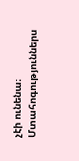չէի ունենա։ Մտահոգություններս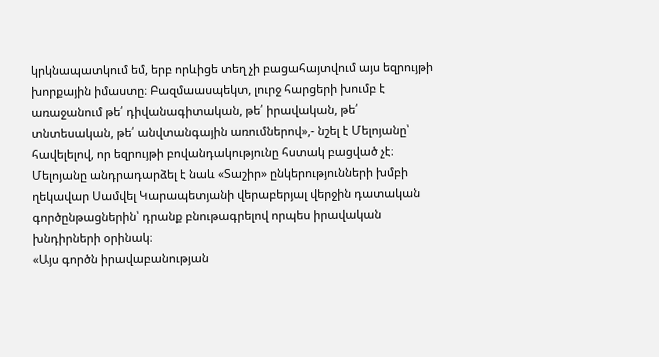կրկնապատկում եմ, երբ որևիցե տեղ չի բացահայտվում այս եզրույթի խորքային իմաստը։ Բազմաասպեկտ, լուրջ հարցերի խումբ է առաջանում թե՛ դիվանագիտական, թե՛ իրավական, թե՛ տնտեսական, թե՛ անվտանգային առումներով»,- նշել է Մելոյանը՝ հավելելով, որ եզրույթի բովանդակությունը հստակ բացված չէ։
Մելոյանը անդրադարձել է նաև «Տաշիր» ընկերությունների խմբի ղեկավար Սամվել Կարապետյանի վերաբերյալ վերջին դատական գործընթացներին՝ դրանք բնութագրելով որպես իրավական խնդիրների օրինակ։
«Այս գործն իրավաբանության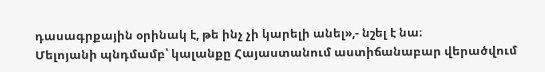դասագրքային օրինակ է, թե ինչ չի կարելի անել»,- նշել է նա։
Մելոյանի պնդմամբ՝ կալանքը Հայաստանում աստիճանաբար վերածվում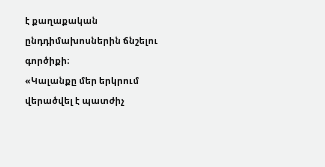է քաղաքական ընդդիմախոսներին ճնշելու գործիքի։
«Կալանքը մեր երկրում վերածվել է պատժիչ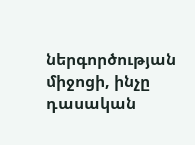ներգործության միջոցի, ինչը դասական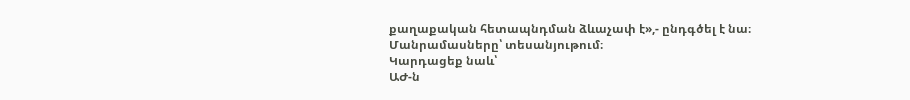քաղաքական հետապնդման ձևաչափ է»,- ընդգծել է նա։
Մանրամասները՝ տեսանյութում։
Կարդացեք նաև՝
ԱԺ-ն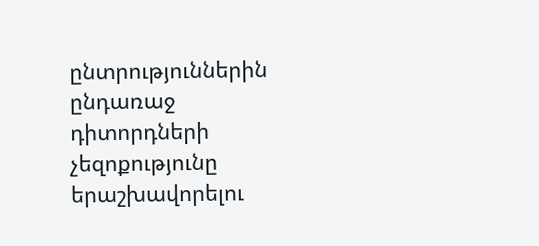ընտրություններին ընդառաջ դիտորդների չեզոքությունը երաշխավորելու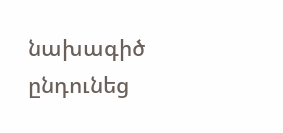նախագիծ ընդունեց